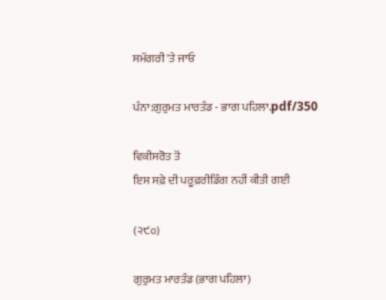ਸਮੱਗਰੀ 'ਤੇ ਜਾਓ

ਪੰਨਾ:ਗੁਰੁਮਤ ਮਾਰਤੰਡ - ਭਾਗ ਪਹਿਲਾ.pdf/350

ਵਿਕੀਸਰੋਤ ਤੋਂ
ਇਸ ਸਫ਼ੇ ਦੀ ਪਰੂਫ਼ਰੀਡਿੰਗ ਨਹੀਂ ਕੀਤੀ ਗਈ

(੨੯੦)

ਗੁਰੁਮਤ ਮਾਰਤੰਡ (ਭਾਗ ਪਹਿਲਾ)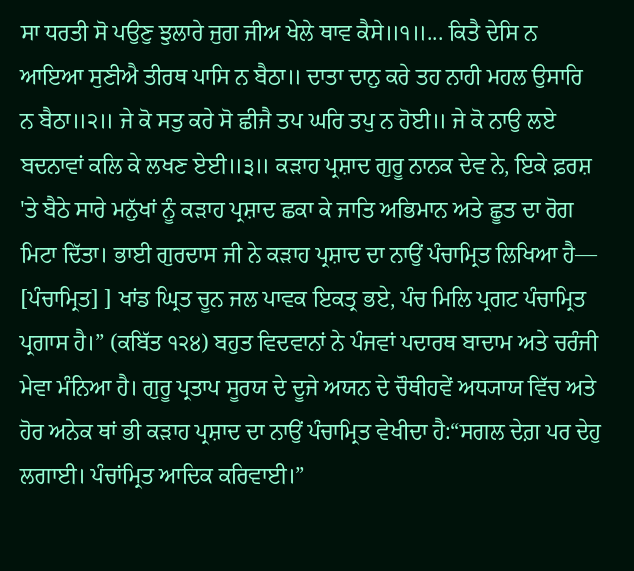ਸਾ ਧਰਤੀ ਸੋ ਪਉਣੁ ਝੁਲਾਰੇ ਜੁਗ ਜੀਅ ਖੇਲੇ ਥਾਵ ਕੈਸੇ॥੧॥... ਕਿਤੈ ਦੇਸਿ ਨ ਆਇਆ ਸੁਣੀਐ ਤੀਰਥ ਪਾਸਿ ਨ ਬੈਠਾ॥ ਦਾਤਾ ਦਾਨੁ ਕਰੇ ਤਹ ਨਾਹੀ ਮਹਲ ਉਸਾਰਿ ਨ ਬੈਠਾ॥੨॥ ਜੇ ਕੋ ਸਤੁ ਕਰੇ ਸੋ ਛੀਜੈ ਤਪ ਘਰਿ ਤਪੁ ਨ ਹੋਈ॥ ਜੇ ਕੋ ਨਾਉ ਲਏ ਬਦਨਾਵਾਂ ਕਲਿ ਕੇ ਲਖਣ ਏਈ॥੩॥ ਕੜਾਹ ਪ੍ਰਸ਼ਾਦ ਗੁਰੂ ਨਾਨਕ ਦੇਵ ਨੇ, ਇਕੇ ਫ਼ਰਸ਼ 'ਤੇ ਬੈਠੇ ਸਾਰੇ ਮਨੁੱਖਾਂ ਨੂੰ ਕੜਾਹ ਪ੍ਰਸ਼ਾਦ ਛਕਾ ਕੇ ਜਾਤਿ ਅਭਿਮਾਨ ਅਤੇ ਛੂਤ ਦਾ ਰੋਗ ਮਿਟਾ ਦਿੱਤਾ। ਭਾਈ ਗੁਰਦਾਸ ਜੀ ਨੇ ਕੜਾਹ ਪ੍ਰਸ਼ਾਦ ਦਾ ਨਾਉਂ ਪੰਚਾਮ੍ਰਿਤ ਲਿਖਿਆ ਹੈ— [ਪੰਚਾਮ੍ਰਿਤ] ] ਖਾਂਡ ਘ੍ਰਿਤ ਚੂਨ ਜਲ ਪਾਵਕ ਇਕਤ੍ਰ ਭਏ, ਪੰਚ ਮਿਲਿ ਪ੍ਰਗਟ ਪੰਚਾਮ੍ਰਿਤ ਪ੍ਰਗਾਸ ਹੈ।” (ਕਬਿੱਤ ੧੨੪) ਬਹੁਤ ਵਿਦਵਾਨਾਂ ਨੇ ਪੰਜਵਾਂ ਪਦਾਰਥ ਬਾਦਾਮ ਅਤੇ ਚਰੰਜੀ ਮੇਵਾ ਮੰਨਿਆ ਹੈ। ਗੁਰੂ ਪ੍ਰਤਾਪ ਸੂਰਯ ਦੇ ਦੂਜੇ ਅਯਨ ਦੇ ਚੌਥੀਹਵੇਂ ਅਧ੍ਯਾਯ ਵਿੱਚ ਅਤੇ ਹੋਰ ਅਨੇਕ ਥਾਂ ਭੀ ਕੜਾਹ ਪ੍ਰਸ਼ਾਦ ਦਾ ਨਾਉਂ ਪੰਚਾਮ੍ਰਿਤ ਵੇਖੀਦਾ ਹੈ:“ਸਗਲ ਦੇਗ਼ ਪਰ ਦੇਹੁ ਲਗਾਈ। ਪੰਚਾਂਮ੍ਰਿਤ ਆਦਿਕ ਕਰਿਵਾਈ।”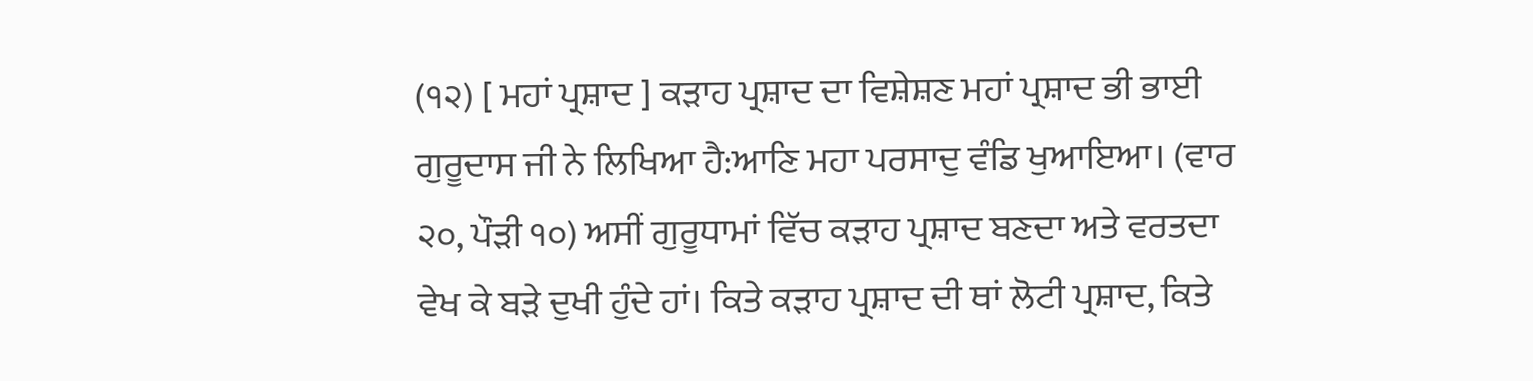(੧੨) [ ਮਹਾਂ ਪ੍ਰਸ਼ਾਦ ] ਕੜਾਹ ਪ੍ਰਸ਼ਾਦ ਦਾ ਵਿਸ਼ੇਸ਼ਣ ਮਹਾਂ ਪ੍ਰਸ਼ਾਦ ਭੀ ਭਾਈ ਗੁਰੂਦਾਸ ਜੀ ਨੇ ਲਿਖਿਆ ਹੈ:ਆਣਿ ਮਹਾ ਪਰਸਾਦੁ ਵੰਡਿ ਖੁਆਇਆ। (ਵਾਰ ੨੦, ਪੌੜੀ ੧੦) ਅਸੀਂ ਗੁਰੂਧਾਮਾਂ ਵਿੱਚ ਕੜਾਹ ਪ੍ਰਸ਼ਾਦ ਬਣਦਾ ਅਤੇ ਵਰਤਦਾ ਵੇਖ ਕੇ ਬੜੇ ਦੁਖੀ ਹੁੰਦੇ ਹਾਂ। ਕਿਤੇ ਕੜਾਹ ਪ੍ਰਸ਼ਾਦ ਦੀ ਥਾਂ ਲੋਟੀ ਪ੍ਰਸ਼ਾਦ, ਕਿਤੇ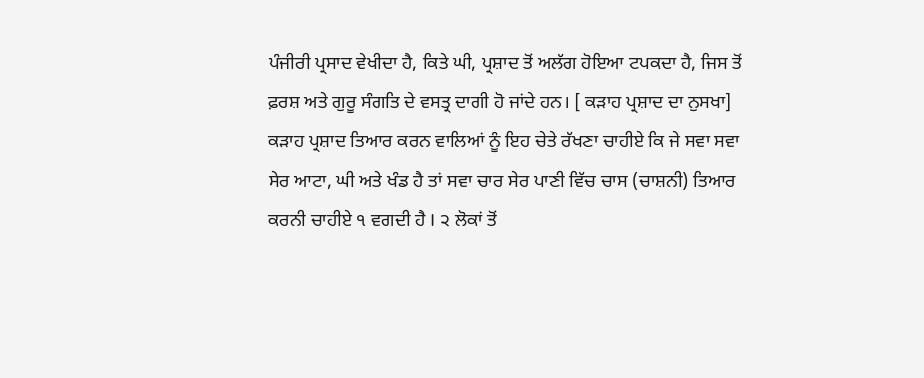ਪੰਜੀਰੀ ਪ੍ਰਸਾਦ ਵੇਖੀਦਾ ਹੈ, ਕਿਤੇ ਘੀ, ਪ੍ਰਸ਼ਾਦ ਤੋਂ ਅਲੱਗ ਹੋਇਆ ਟਪਕਦਾ ਹੈ, ਜਿਸ ਤੋਂ ਫ਼ਰਸ਼ ਅਤੇ ਗੁਰੂ ਸੰਗਤਿ ਦੇ ਵਸਤ੍ਰ ਦਾਗੀ ਹੋ ਜਾਂਦੇ ਹਨ। [ ਕੜਾਹ ਪ੍ਰਸ਼ਾਦ ਦਾ ਨੁਸਖਾ] ਕੜਾਹ ਪ੍ਰਸ਼ਾਦ ਤਿਆਰ ਕਰਨ ਵਾਲਿਆਂ ਨੂੰ ਇਹ ਚੇਤੇ ਰੱਖਣਾ ਚਾਹੀਏ ਕਿ ਜੇ ਸਵਾ ਸਵਾ ਸੇਰ ਆਟਾ, ਘੀ ਅਤੇ ਖੰਡ ਹੈ ਤਾਂ ਸਵਾ ਚਾਰ ਸੇਰ ਪਾਣੀ ਵਿੱਚ ਚਾਸ (ਚਾਸ਼ਨੀ) ਤਿਆਰ ਕਰਨੀ ਚਾਹੀਏ ੧ ਵਗਦੀ ਹੈ I ੨ ਲੋਕਾਂ ਤੋਂ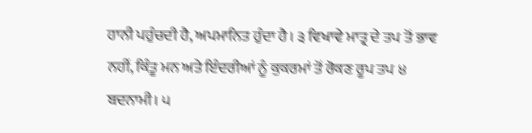ਹਾਨੀ ਪਹੁੰਚਦੀ ਹੈ, ਅਪਮਾਨਿਤ ਹੁੰਦਾ ਹੈ। ੩ ਵਿਖਾਵੇ ਮਾਤ੍ਰ ਦੇ ਤਪ ਤੋਂ ਭਾਵ ਨਹੀਂ, ਕਿੰਤੂ ਮਨ ਅਤੇ ਇੰਦਰੀਆਂ ਨੂੰ ਕੁਕਰਮਾਂ ਤੋਂ ਰੋਕਣ ਰੂਪ ਤਪ ੪ ਬਦਨਾਮੀ। ੫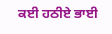ਕਈ ਹਠੀਏ ਭਾਈ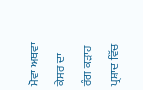ਮੋਵਾ ਅਥਵਾ ਕੇਸਰ ਦਾ ਰੰਗ ਕੜਾਹ ਪ੍ਰਸ਼ਾਦ ਵਿੱਚ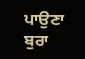ਪਾਉਣਾ ਬੁਰਾ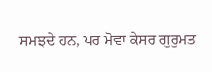ਸਮਝਦੇ ਹਨ, ਪਰ ਮੋਵਾ ਕੇਸਰ ਗੁਰੁਮਤ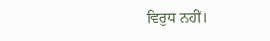ਵਿਰੁਧ ਨਹੀਂ।